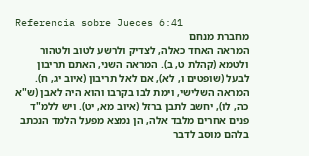Referencia sobre Jueces 6:41
מחברת מנחם
המראה האחד כאלה, לצדיק ולרשע לטוב ולטהור ולטמא (קהלת ט, ב). המראה השני, האתם תריבון לבעל (שופטים ו, לא), אם לאל תריבון (איוב יג, ח). המראה השלישי, וימת לבו בקרבו והוא היה לאבן (ש"א כה, לו), יחשב לתבן ברזל (איוב מא, יט). ויש ללמ"ד פנים אחרים מלבד אלה, הן נמצא מפעל הלמד הנכתב בלהם מוסב לדבר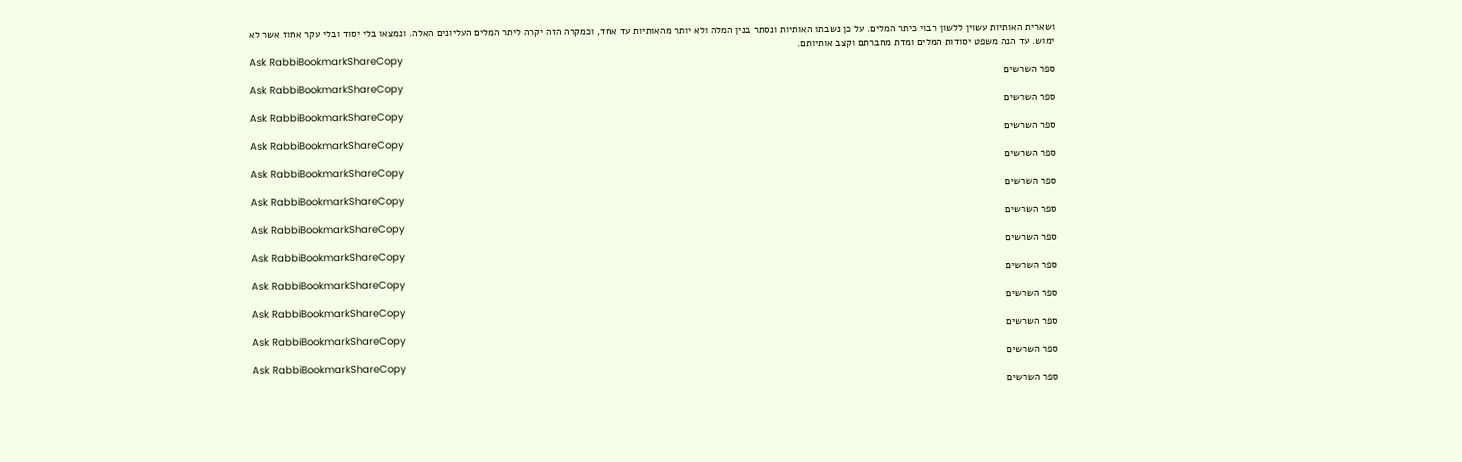ושארית האותיות עשוין ללשון רבוי כיתר המלים. על כן נשבתו האותיות ונסתר בנין המלה ולא יותר מהאותיות עד אחד, וכמקרה הזה יקרה ליתר המלים העליונים האלה. ונמצאו בלי יסוד ובלי עקר אחוז אשר לא ימוש. עד הנה משפט יסודות המלים ומדת מחברתם וקצב אותיותם.
Ask RabbiBookmarkShareCopy
ספר השרשים
Ask RabbiBookmarkShareCopy
ספר השרשים
Ask RabbiBookmarkShareCopy
ספר השרשים
Ask RabbiBookmarkShareCopy
ספר השרשים
Ask RabbiBookmarkShareCopy
ספר השרשים
Ask RabbiBookmarkShareCopy
ספר השרשים
Ask RabbiBookmarkShareCopy
ספר השרשים
Ask RabbiBookmarkShareCopy
ספר השרשים
Ask RabbiBookmarkShareCopy
ספר השרשים
Ask RabbiBookmarkShareCopy
ספר השרשים
Ask RabbiBookmarkShareCopy
ספר השרשים
Ask RabbiBookmarkShareCopy
ספר השרשים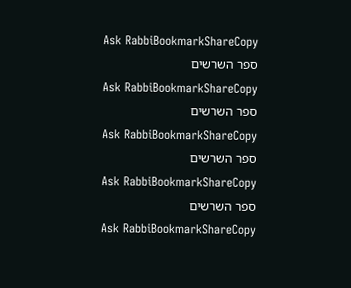Ask RabbiBookmarkShareCopy
ספר השרשים
Ask RabbiBookmarkShareCopy
ספר השרשים
Ask RabbiBookmarkShareCopy
ספר השרשים
Ask RabbiBookmarkShareCopy
ספר השרשים
Ask RabbiBookmarkShareCopy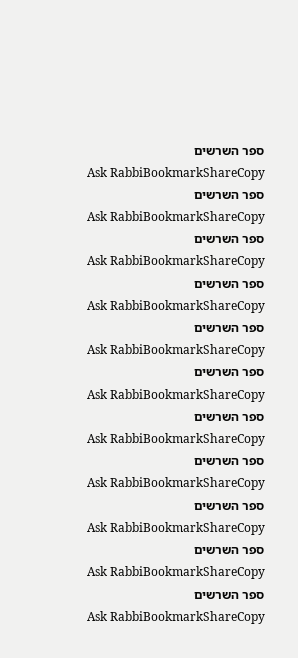ספר השרשים
Ask RabbiBookmarkShareCopy
ספר השרשים
Ask RabbiBookmarkShareCopy
ספר השרשים
Ask RabbiBookmarkShareCopy
ספר השרשים
Ask RabbiBookmarkShareCopy
ספר השרשים
Ask RabbiBookmarkShareCopy
ספר השרשים
Ask RabbiBookmarkShareCopy
ספר השרשים
Ask RabbiBookmarkShareCopy
ספר השרשים
Ask RabbiBookmarkShareCopy
ספר השרשים
Ask RabbiBookmarkShareCopy
ספר השרשים
Ask RabbiBookmarkShareCopy
ספר השרשים
Ask RabbiBookmarkShareCopy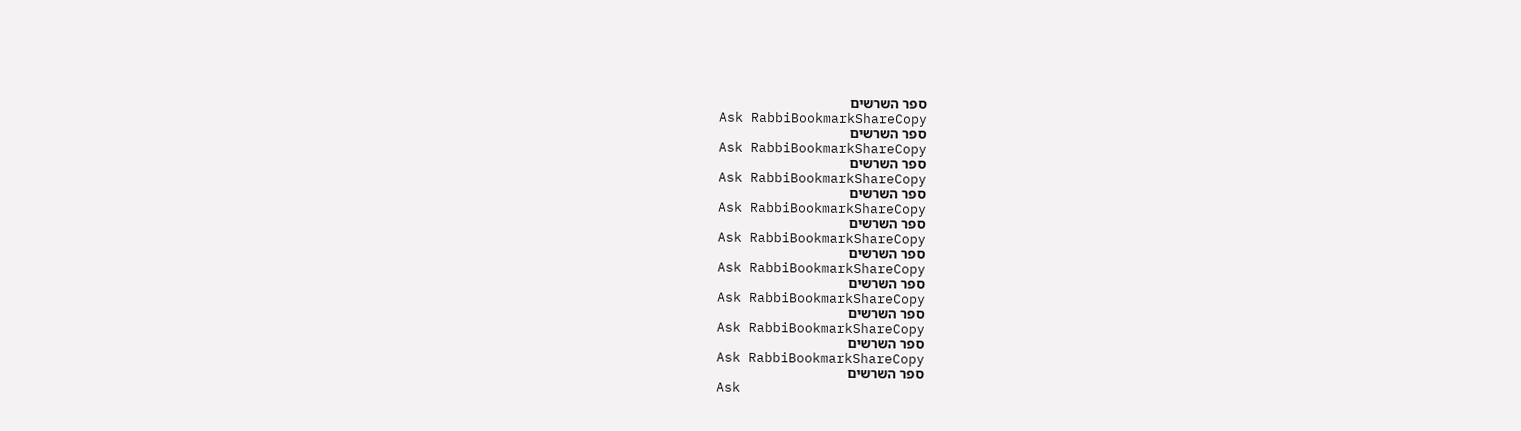ספר השרשים
Ask RabbiBookmarkShareCopy
ספר השרשים
Ask RabbiBookmarkShareCopy
ספר השרשים
Ask RabbiBookmarkShareCopy
ספר השרשים
Ask RabbiBookmarkShareCopy
ספר השרשים
Ask RabbiBookmarkShareCopy
ספר השרשים
Ask RabbiBookmarkShareCopy
ספר השרשים
Ask RabbiBookmarkShareCopy
ספר השרשים
Ask RabbiBookmarkShareCopy
ספר השרשים
Ask RabbiBookmarkShareCopy
ספר השרשים
Ask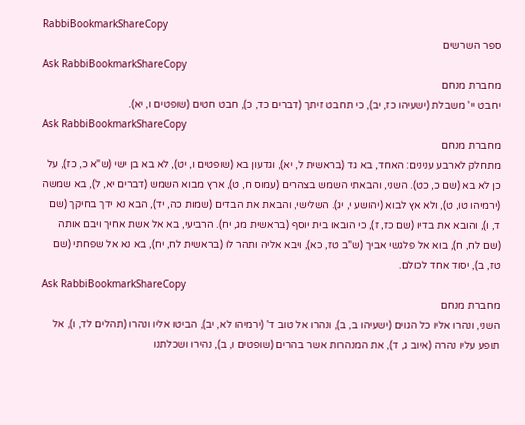RabbiBookmarkShareCopy
ספר השרשים
Ask RabbiBookmarkShareCopy
מחברת מנחם
יחבט יי' משבלת (ישעיהו כז, יב), כי תחבט זיתך (דברים כד, כ), חבט חטים (שופטים ו, יא).
Ask RabbiBookmarkShareCopy
מחברת מנחם
מתחלק לארבע ענינים: האחד, בא גד (בראשית ל, יא), וגדעון בא (שופטים ו, יט), לא בא בן ישי (ש"א כ, כז), על כן לא בא (שם כ, כט). השני, והבאתי השמש בצהרים (עמוס ח, ט), ארץ מבוא השמש (דברים יא, ל), בא שמשה (ירמיהו טו, ט), ולא אץ לבוא (יהושע י, יג). השלישי, והבאת את הבדים (שמות כה, יד), הבא נא ידך בחיקך (שם ד, ו), והובא את בדיו (שם כז, ז), כי הובאו בית יוסף (בראשית מג, יח). הרביעי, בא אל אשת אחיך ויבם אותה (שם לח, ח), בוא אל פלגשי אביך (ש"ב טז, כא), ויבא אליה ותהר לו (בראשית לח, יח), בא נא אל שפחתי (שם טז, ב), יסוד אחד לכולם.
Ask RabbiBookmarkShareCopy
מחברת מנחם
השני, ונהרו אליו כל הגוים (ישעיהו ב, ב), ונהרו אל טוב ד' (ירמיהו לא, יב), הביטו אליו ונהרו (תהלים לד, ו), אל תופע עליו נהרה (איוב ג, ד), את המנהרות אשר בהרים (שופטים ו, ב), נהירו ושכלתנו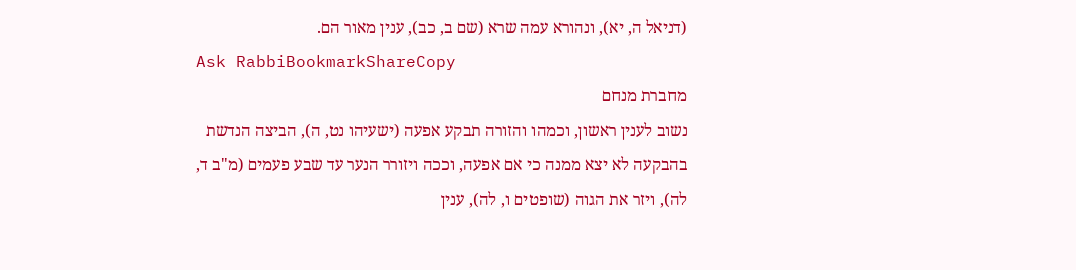(דניאל ה, יא), ונהורא עמה שרא (שם ב, כב), ענין מאור הם.
Ask RabbiBookmarkShareCopy
מחברת מנחם
נשוב לענין ראשון, וכמהו והזורה תבקע אפעה (ישעיהו נט, ה), הביצה הנדשת בהבקעה לא יצא ממנה כי אם אפעה, וככה ויזורר הנער עד שבע פעמים (מ"ב ד, לה), ויזר את הגוה (שופטים ו, לה), ענין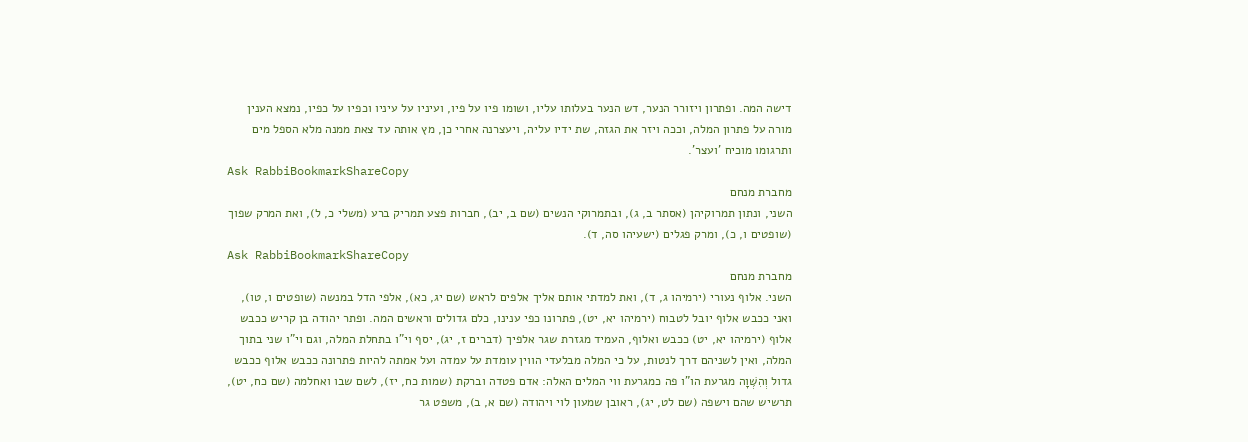דישה המה. ופתרון ויזורר הנער, דש הנער בעלותו עליו, ושומו פיו על פיו, ועיניו על עיניו וכפיו על כפיו, נמצא הענין מורה על פתרון המלה, וככה ויזר את הגזה, שת ידיו עליה, ויעצרנה אחרי כן, מץ אותה עד צאת ממנה מלא הספל מים ותרגומו מוכיח 'ועצר'.
Ask RabbiBookmarkShareCopy
מחברת מנחם
השני, ונתון תמרוקיהן (אסתר ב, ג), ובתמרוקי הנשים (שם ב, יב), חברות פצע תמריק ברע (משלי כ, ל), ואת המרק שפוך (שופטים ו, כ), ומרק פגלים (ישעיהו סה, ד).
Ask RabbiBookmarkShareCopy
מחברת מנחם
השני. אלוף נעורי (ירמיהו ג, ד), ואת למדתי אותם אליך אלפים לראש (שם יג, כא), אלפי הדל במנשה (שופטים ו, טו), ואני ככבש אלוף יובל לטבוח (ירמיהו יא, יט), פתרונו כפי ענינו, כלם גדולים וראשים המה. ופתר יהודה בן קריש ככבש אלוף (ירמיהו יא, יט) ככבש ואלוף, העמיד מגזרת שגר אלפיך (דברים ז, יג), יסף וי"ו בתחלת המלה, וגם וי"ו שני בתוך המלה, ואין לשניהם דרך לנטות, על כי המלה מבלעדי הווין עומדת על עמדה ועל אמתה להיות פתרונה ככבש אלוף ככבש גדול וְהִשְּׁוָה מגרעת הו"ו פה כמגרעת ווי המלים האלה: אדם פטדה וברקת (שמות כח, יז), לשם שבו ואחלמה (שם כח, יט), תרשיש שהם וישפה (שם לט, יג), ראובן שמעון לוי ויהודה (שם א, ב), משפט גר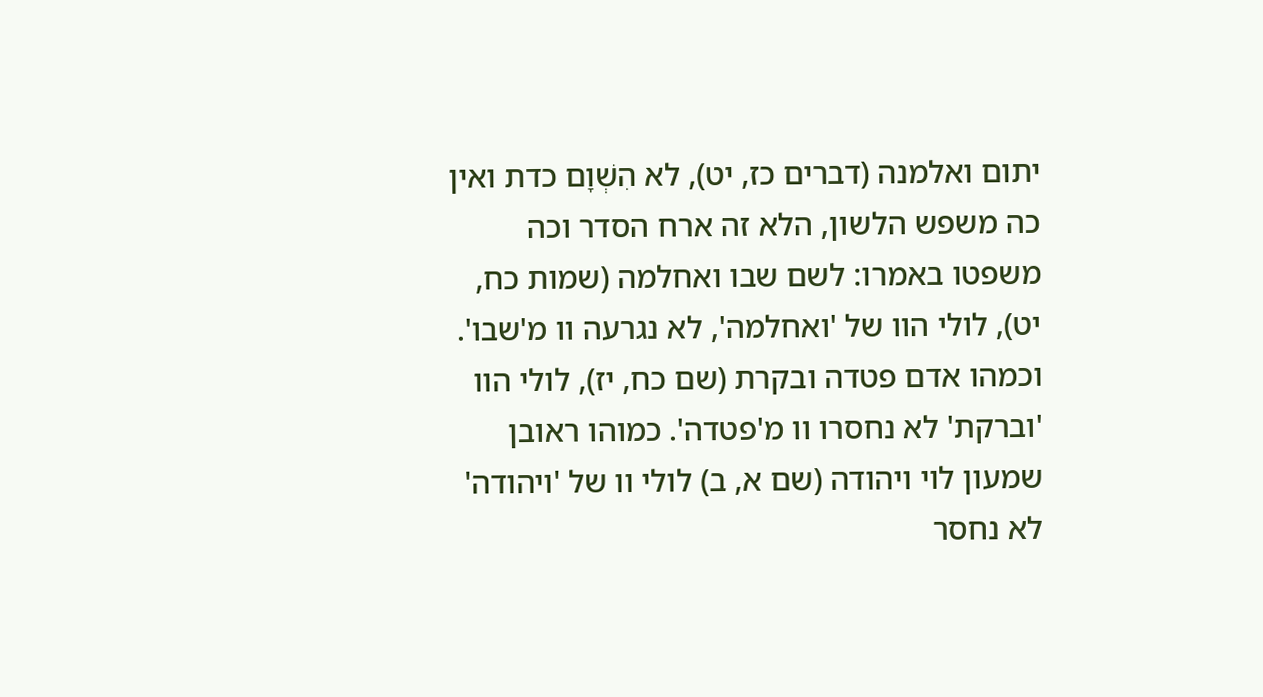יתום ואלמנה (דברים כז, יט), לא הִשְׁוָם כדת ואין כה משפש הלשון, הלא זה ארח הסדר וכה משפטו באמרו: לשם שבו ואחלמה (שמות כח, יט), לולי הוו של 'ואחלמה', לא נגרעה וו מ'שבו'. וכמהו אדם פטדה ובקרת (שם כח, יז), לולי הוו 'וברקת' לא נחסרו וו מ'פטדה'. כמוהו ראובן שמעון לוי ויהודה (שם א, ב) לולי וו של 'ויהודה' לא נחסר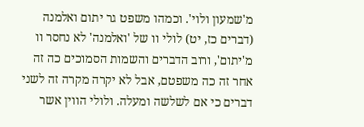מ'שמעון ולוי'. וכמהו משפט גר יתום ואלמנה (דברים כז, יט) לולי וו של 'ואלמנה' לא נחסר וו מ'יתום', ורוב הדברים והשמות הסמוכים כה זה אחר זה כה משפטם, אבל לא יקרה מקרה זה לשני דברים כי אם לשלשה ומעלה. ולולי הווין אשר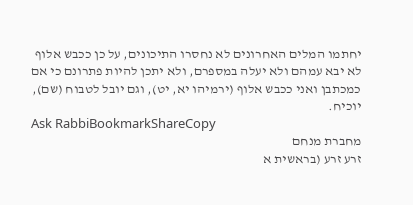יחתמו המלים האחרונים לא נחסרו התיכונים, על כן ככבש אלוף לא יבא עמהם ולא יעלה במספרם, ולא יתכן להיות פתרונם כי אם כמכתבן ואני ככבש אלוף (ירמיהו יא, יט), וגם יובל לטבוח (שם), יוכיח.
Ask RabbiBookmarkShareCopy
מחברת מנחם
זרע זרע (בראשית א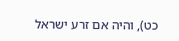כט), והיה אם זרע ישראל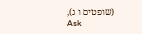(שופטים ו ג),
Ask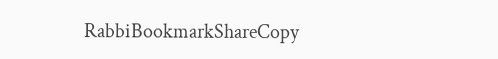RabbiBookmarkShareCopy